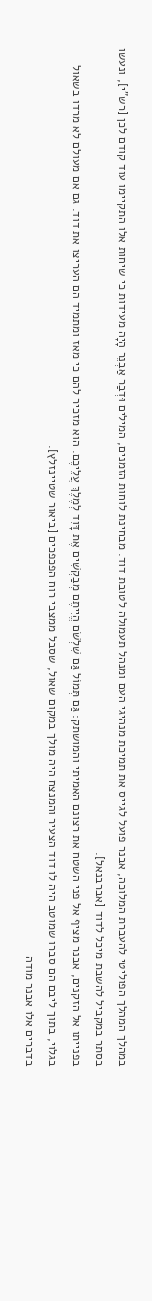במהלך המהלך הפוליטי להעברת המלוכה, אבנר פועל לגייס את תמיכת מנהיגי העם ומנהל תעמולה לטובת דוד. מבחינת לוחות הזמנים, המילים וּדְבַר אַבְנֵר הָיָה מעידות כי שיחות אלו התקיימו עוד קודם לכן [רש"י], ונעשו בסתר במקביל להשבת מיכל לדוד [אברבנאל].
בפנייתו אל הזקנים, אבנר מציף אל פני השטח את רצונם האמיתי והמושתק: גַּם תְּמוֹל גַּם שִׁלְשֹׁם הֱיִיתֶם מְבַקְשִׁים אֶת דָּוִד לְמֶלֶךְ עֲלֵיכֶם. הוא מזכיר להם כי מאז ומתמיד הם העריצו את דוד. גם אם מעולם לא מרדו בשאול בגלוי, בתוך ליבם הם סברו שמוטב היה לו דוד הצעיר והמנצח היה מולך במקום שאול, שסבל ממצבי רוח הפכפכים [ביאור שטיינזלץ].
בדברים אלו אבנר מודה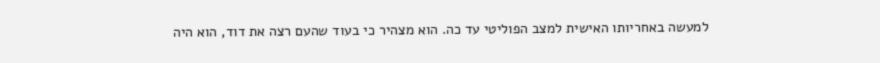למעשה באחריותו האישית למצב הפוליטי עד כה. הוא מצהיר כי בעוד שהעם רצה את דוד, הוא היה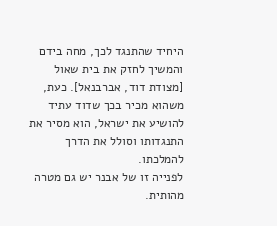היחיד שהתנגד לכך, מחה בידם והמשיך לחזק את בית שאול [מצודת דוד, אברבנאל]. כעת, משהוא מכיר בכך שדוד עתיד להושיע את ישראל, הוא מסיר את התנגדותו וסולל את הדרך להמלכתו.
לפנייה זו של אבנר יש גם מטרה מהותית.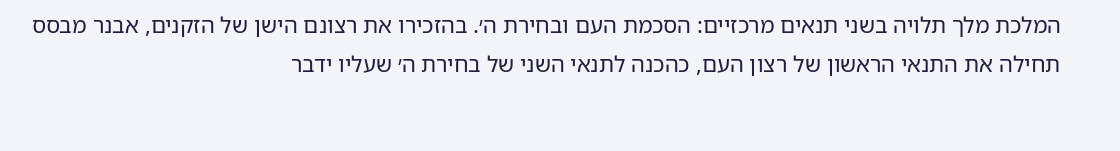המלכת מלך תלויה בשני תנאים מרכזיים: הסכמת העם ובחירת ה׳. בהזכירו את רצונם הישן של הזקנים, אבנר מבסס תחילה את התנאי הראשון של רצון העם, כהכנה לתנאי השני של בחירת ה׳ שעליו ידבר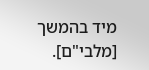מיד בהמשך [מלבי"ם].